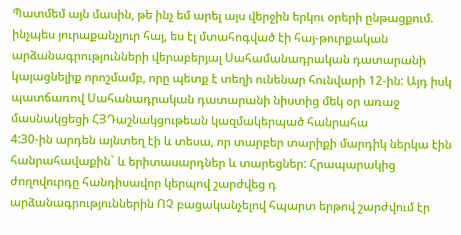Պատմեմ այն մասին, թե ինչ եմ արել այս վերջին երկու օրերի ընթացքում. ինչպես յուրաքանչյուր հայ, ես էլ մտահոգված էի հայ-թուրքական արձանագրությունների վերաբերյալ Սահամանադրական դատարանի կայացնելիք որոշմամբ, որը պետք է տեղի ունենար հունվարի 12-ին: Այդ իսկ պատճառով Սահանադրական դատարանի նիստից մեկ օր առաջ մասնակցեցի ՀՅԴաշնակցութեան կազմակերպած հանրահա
4:30-ին արդեն այնտեղ էի և տեսա, որ տարբեր տարիքի մարդիկ ներկա էին հանրահավաքին` և երիտասարդներ և տարեցներ: Հրապարակից ժողովուրդը հանդիսավոր կերպով շարժվեց դ
արձանագրություններին ՈՉ բացականչելով հպարտ երթով շարժվում էր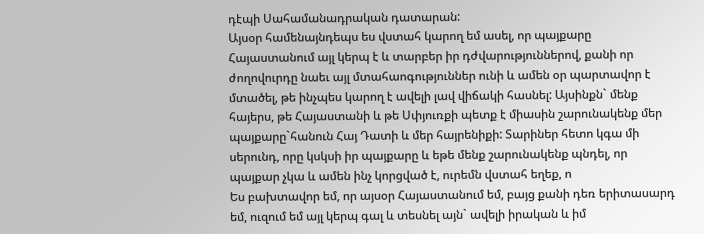դէպի Սահամանադրական դատարան:
Այսօր համենայնդեպս ես վստահ կարող եմ ասել, որ պայքարը Հայաստանում այլ կերպ է և տարբեր իր դժվարություններով, քանի որ ժողովուրդը նաեւ այլ մտահաոգություններ ունի և ամեն օր պարտավոր է մտածել, թե ինչպես կարող է ավելի լավ վիճակի հասնել: Այսինքն` մենք հայերս, թե Հայաստանի և թե Սփյուռքի պետք է միասին շարունակենք մեր պայքարը`հանուն Հայ Դատի և մեր հայրենիքի: Տարիներ հետո կգա մի սերունդ, որը կսկսի իր պայքարը և եթե մենք շարունակենք պնդել, որ պայքար չկա և ամեն ինչ կորցված է, ուրեմն վստահ եղեք, ո
Ես բախտավոր եմ, որ այսօր Հայաստանում եմ, բայց քանի դեռ երիտասարդ եմ, ուզում եմ այլ կերպ գալ և տեսնել այն` ավելի իրական և իմ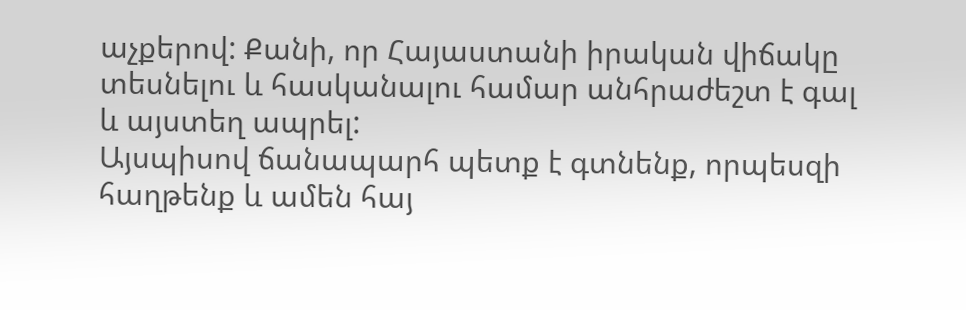աչքերով: Քանի, որ Հայաստանի իրական վիճակը տեսնելու և հասկանալու համար անհրաժեշտ է գալ և այստեղ ապրել:
Այսպիսով ճանապարհ պետք է գտնենք, որպեսզի հաղթենք և ամեն հայ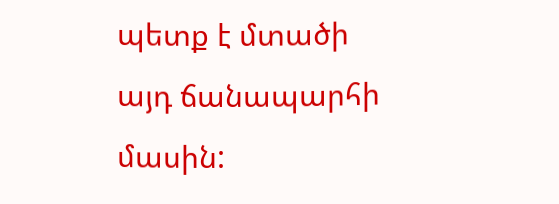պետք է մտածի այդ ճանապարհի մասին: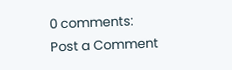0 comments:
Post a Comment